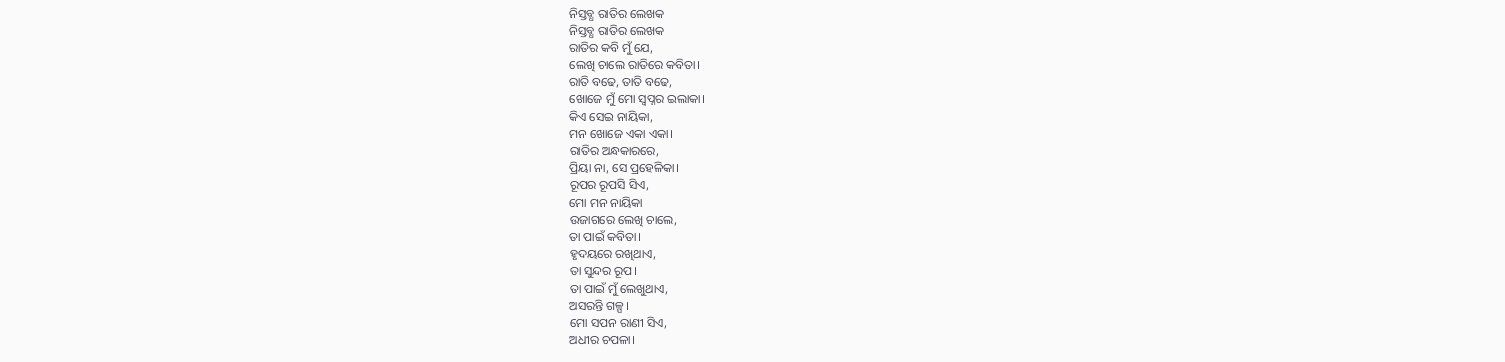ନିସ୍ତବ୍ଧ ରାତିର ଲେଖକ
ନିସ୍ତବ୍ଧ ରାତିର ଲେଖକ
ରାତିର କବି ମୁଁ ଯେ,
ଲେଖି ଚାଲେ ରାତିରେ କବିତା।
ରାତି ବଢେ, ତାତି ବଢେ,
ଖୋଜେ ମୁଁ ମୋ ସ୍ବପ୍ନର ଇଲାକା।
କିଏ ସେଇ ନାୟିକା,
ମନ ଖୋଜେ ଏକା ଏକା।
ରାତିର ଅନ୍ଧକାରରେ,
ପ୍ରିୟା ନା, ସେ ପ୍ରହେଳିକା।
ରୂପର ରୂପସି ସିଏ,
ମୋ ମନ ନାୟିକା
ଉଜାଗରେ ଲେଖି ଚାଲେ,
ତା ପାଇଁ କବିତା।
ହୃଦୟରେ ରଖିଥାଏ,
ତା ସୁନ୍ଦର ରୂପ।
ତା ପାଇଁ ମୁଁ ଲେଖୁଥାଏ,
ଅସରନ୍ତି ଗଳ୍ପ।
ମୋ ସପନ ରାଣୀ ସିଏ,
ଅଧୀର ଚପଳା।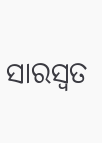ସାରସ୍ୱତ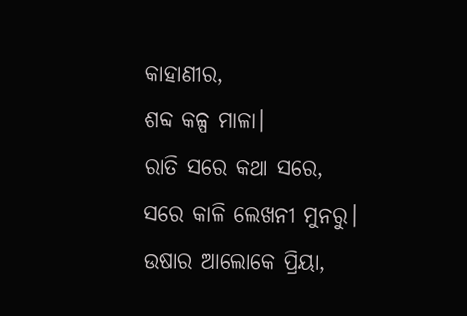କାହାଣୀର,
ଶବ୍ଦ କଳ୍ପ ମାଳା।
ରାତି ସରେ କଥା ସରେ,
ସରେ କାଳି ଲେଖନୀ ମୁନରୁ।
ଉଷାର ଆଲୋକେ ପ୍ରିୟା,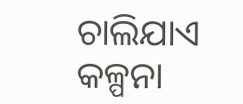ଚାଲିଯାଏ କଳ୍ପନା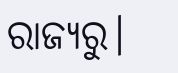ରାଜ୍ୟରୁ।